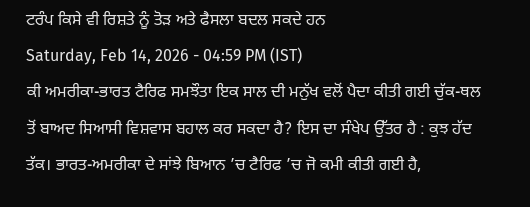ਟਰੰਪ ਕਿਸੇ ਵੀ ਰਿਸ਼ਤੇ ਨੂੰ ਤੋੜ ਅਤੇ ਫੈਸਲਾ ਬਦਲ ਸਕਦੇ ਹਨ
Saturday, Feb 14, 2026 - 04:59 PM (IST)
ਕੀ ਅਮਰੀਕਾ-ਭਾਰਤ ਟੈਰਿਫ ਸਮਝੌਤਾ ਇਕ ਸਾਲ ਦੀ ਮਨੁੱਖ ਵਲੋਂ ਪੈਦਾ ਕੀਤੀ ਗਈ ਚੁੱਕ-ਥਲ ਤੋਂ ਬਾਅਦ ਸਿਆਸੀ ਵਿਸ਼ਵਾਸ ਬਹਾਲ ਕਰ ਸਕਦਾ ਹੈ? ਇਸ ਦਾ ਸੰਖੇਪ ਉੱਤਰ ਹੈ : ਕੁਝ ਹੱਦ ਤੱਕ। ਭਾਰਤ-ਅਮਰੀਕਾ ਦੇ ਸਾਂਝੇ ਬਿਆਨ ’ਚ ਟੈਰਿਫ ’ਚ ਜੋ ਕਮੀ ਕੀਤੀ ਗਈ ਹੈ,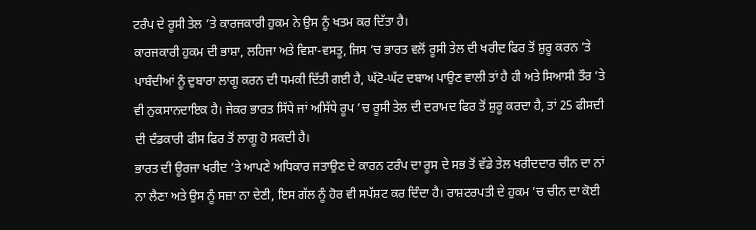ਟਰੰਪ ਦੇ ਰੂਸੀ ਤੇਲ ’ਤੇ ਕਾਰਜਕਾਰੀ ਹੁਕਮ ਨੇ ਉਸ ਨੂੰ ਖਤਮ ਕਰ ਦਿੱਤਾ ਹੈ।
ਕਾਰਜਕਾਰੀ ਹੁਕਮ ਦੀ ਭਾਸ਼ਾ, ਲਹਿਜਾ ਅਤੇ ਵਿਸ਼ਾ-ਵਸਤੂ, ਜਿਸ ’ਚ ਭਾਰਤ ਵਲੋਂ ਰੂਸੀ ਤੇਲ ਦੀ ਖਰੀਦ ਫਿਰ ਤੋਂ ਸ਼ੁਰੂ ਕਰਨ ’ਤੇ ਪਾਬੰਦੀਆਂ ਨੂੰ ਦੁਬਾਰਾ ਲਾਗੂ ਕਰਨ ਦੀ ਧਮਕੀ ਦਿੱਤੀ ਗਈ ਹੈ, ਘੱਟੋ-ਘੱਟ ਦਬਾਅ ਪਾਉਣ ਵਾਲੀ ਤਾਂ ਹੈ ਹੀ ਅਤੇ ਸਿਆਸੀ ਤੌਰ ’ਤੇ ਵੀ ਨੁਕਸਾਨਦਾਇਕ ਹੈ। ਜੇਕਰ ਭਾਰਤ ਸਿੱਧੇ ਜਾਂ ਅਸਿੱਧੇ ਰੂਪ ’ਚ ਰੂਸੀ ਤੇਲ ਦੀ ਦਰਾਮਦ ਫਿਰ ਤੋਂ ਸ਼ੁਰੂ ਕਰਦਾ ਹੈ, ਤਾਂ 25 ਫੀਸਦੀ ਦੀ ਦੰਡਕਾਰੀ ਫੀਸ ਫਿਰ ਤੋਂ ਲਾਗੂ ਹੋ ਸਕਦੀ ਹੈ।
ਭਾਰਤ ਦੀ ਊਰਜਾ ਖਰੀਦ ’ਤੇ ਆਪਣੇ ਅਧਿਕਾਰ ਜਤਾਉਣ ਦੇ ਕਾਰਨ ਟਰੰਪ ਦਾ ਰੂਸ ਦੇ ਸਭ ਤੋਂ ਵੱਡੇ ਤੇਲ ਖਰੀਦਦਾਰ ਚੀਨ ਦਾ ਨਾਂ ਨਾ ਲੈਣਾ ਅਤੇ ਉਸ ਨੂੰ ਸਜ਼ਾ ਨਾ ਦੇਣੀ, ਇਸ ਗੱਲ ਨੂੰ ਹੋਰ ਵੀ ਸਪੱਸ਼ਟ ਕਰ ਦਿੰਦਾ ਹੈ। ਰਾਸ਼ਟਰਪਤੀ ਦੇ ਹੁਕਮ ’ਚ ਚੀਨ ਦਾ ਕੋਈ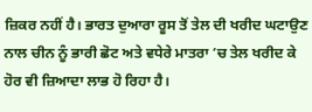ਜ਼ਿਕਰ ਨਹੀਂ ਹੈ। ਭਾਰਤ ਦੁਆਰਾ ਰੂਸ ਤੋਂ ਤੇਲ ਦੀ ਖਰੀਦ ਘਟਾਉਣ ਨਾਲ ਚੀਨ ਨੂੰ ਭਾਰੀ ਛੋਟ ਅਤੇ ਵਧੇਰੇ ਮਾਤਰਾ ’ਚ ਤੇਲ ਖਰੀਦ ਕੇ ਹੋਰ ਵੀ ਜ਼ਿਆਦਾ ਲਾਭ ਹੋ ਰਿਹਾ ਹੈ।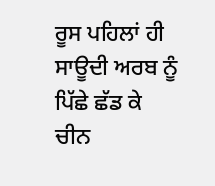ਰੂਸ ਪਹਿਲਾਂ ਹੀ ਸਾਊਦੀ ਅਰਬ ਨੂੰ ਪਿੱਛੇ ਛੱਡ ਕੇ ਚੀਨ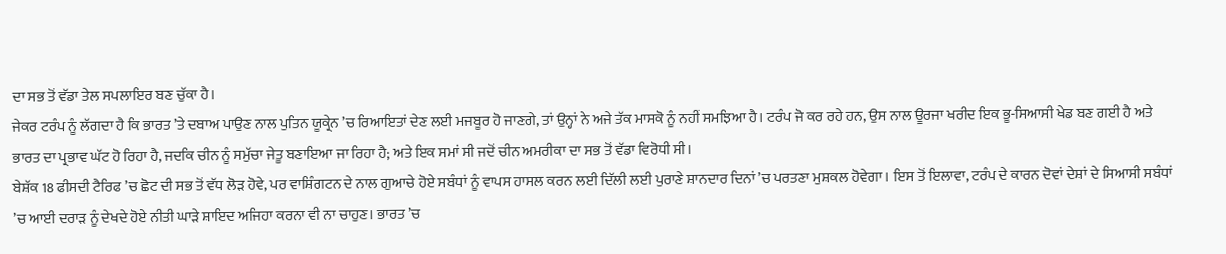ਦਾ ਸਭ ਤੋਂ ਵੱਡਾ ਤੇਲ ਸਪਲਾਇਰ ਬਣ ਚੁੱਕਾ ਹੈ।
ਜੇਕਰ ਟਰੰਪ ਨੂੰ ਲੱਗਦਾ ਹੈ ਕਿ ਭਾਰਤ ’ਤੇ ਦਬਾਅ ਪਾਉਣ ਨਾਲ ਪੁਤਿਨ ਯੂਕ੍ਰੇਨ ’ਚ ਰਿਆਇਤਾਂ ਦੇਣ ਲਈ ਮਜਬੂਰ ਹੋ ਜਾਣਗੇ, ਤਾਂ ਉਨ੍ਹਾਂ ਨੇ ਅਜੇ ਤੱਕ ਮਾਸਕੋ ਨੂੰ ਨਹੀਂ ਸਮਝਿਆ ਹੈ। ਟਰੰਪ ਜੋ ਕਰ ਰਹੇ ਹਨ, ਉਸ ਨਾਲ ਊਰਜਾ ਖਰੀਦ ਇਕ ਭੂ-ਸਿਆਸੀ ਖੇਡ ਬਣ ਗਈ ਹੈ ਅਤੇ ਭਾਰਤ ਦਾ ਪ੍ਰਭਾਵ ਘੱਟ ਹੋ ਰਿਹਾ ਹੈ, ਜਦਕਿ ਚੀਨ ਨੂੰ ਸਮੁੱਚਾ ਜੇਤੂ ਬਣਾਇਆ ਜਾ ਰਿਹਾ ਹੈ; ਅਤੇ ਇਕ ਸਮਾਂ ਸੀ ਜਦੋਂ ਚੀਨ ਅਮਰੀਕਾ ਦਾ ਸਭ ਤੋਂ ਵੱਡਾ ਵਿਰੋਧੀ ਸੀ।
ਬੇਸ਼ੱਕ 18 ਫੀਸਦੀ ਟੈਰਿਫ ’ਚ ਛੋਟ ਦੀ ਸਭ ਤੋਂ ਵੱਧ ਲੋੜ ਹੋਵੇ, ਪਰ ਵਾਸ਼ਿੰਗਟਨ ਦੇ ਨਾਲ ਗੁਆਚੇ ਹੋਏ ਸਬੰਧਾਂ ਨੂੰ ਵਾਪਸ ਹਾਸਲ ਕਰਨ ਲਈ ਦਿੱਲੀ ਲਈ ਪੁਰਾਣੇ ਸ਼ਾਨਦਾਰ ਦਿਨਾਂ ’ਚ ਪਰਤਣਾ ਮੁਸ਼ਕਲ ਹੋਵੇਗਾ। ਇਸ ਤੋਂ ਇਲਾਵਾ, ਟਰੰਪ ਦੇ ਕਾਰਨ ਦੋਵਾਂ ਦੇਸ਼ਾਂ ਦੇ ਸਿਆਸੀ ਸਬੰਧਾਂ ’ਚ ਆਈ ਦਰਾੜ ਨੂੰ ਦੇਖਦੇ ਹੋਏ ਨੀਤੀ ਘਾੜੇ ਸ਼ਾਇਦ ਅਜਿਹਾ ਕਰਨਾ ਵੀ ਨਾ ਚਾਹੁਣ। ਭਾਰਤ ’ਚ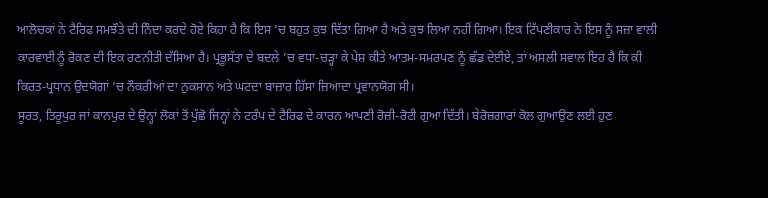ਆਲੋਚਕਾਂ ਨੇ ਟੈਰਿਫ ਸਮਝੌਤੇ ਦੀ ਨਿੰਦਾ ਕਰਦੇ ਹੋਏ ਕਿਹਾ ਹੈ ਕਿ ਇਸ ’ਚ ਬਹੁਤ ਕੁਝ ਦਿੱਤਾ ਗਿਆ ਹੈ ਅਤੇ ਕੁਝ ਲਿਆ ਨਹੀਂ ਗਿਆ। ਇਕ ਟਿੱਪਣੀਕਾਰ ਨੇ ਇਸ ਨੂੰ ਸਜ਼ਾ ਵਾਲੀ ਕਾਰਵਾਈ ਨੂੰ ਰੋਕਣ ਦੀ ਇਕ ਰਣਨੀਤੀ ਦੱਸਿਆ ਹੈ। ਪ੍ਰਭੂਸੱਤਾ ਦੇ ਬਦਲੇ ’ਚ ਵਧਾ-ਚੜ੍ਹਾ ਕੇ ਪੇਸ਼ ਕੀਤੇ ਆਤਮ-ਸਮਰਪਣ ਨੂੰ ਛੱਡ ਦੇਈਏ, ਤਾਂ ਅਸਲੀ ਸਵਾਲ ਇਹ ਹੈ ਕਿ ਕੀ ਕਿਰਤ-ਪ੍ਰਧਾਨ ਉਦਯੋਗਾਂ ’ਚ ਨੌਕਰੀਆਂ ਦਾ ਨੁਕਸਾਨ ਅਤੇ ਘਟਦਾ ਬਾਜ਼ਾਰ ਹਿੱਸਾ ਜ਼ਿਆਦਾ ਪ੍ਰਵਾਨਯੋਗ ਸੀ।
ਸੂਰਤ, ਤਿਰੂਪੁਰ ਜਾਂ ਕਾਨਪੁਰ ਦੇ ਉਨ੍ਹਾਂ ਲੋਕਾਂ ਤੋਂ ਪੁੱਛੋ ਜਿਨ੍ਹਾਂ ਨੇ ਟਰੰਪ ਦੇ ਟੈਰਿਫ ਦੇ ਕਾਰਨ ਆਪਣੀ ਰੋਜ਼ੀ-ਰੋਟੀ ਗੁਆ ਦਿੱਤੀ। ਬੇਰੋਜ਼ਗਾਰਾਂ ਕੋਲ ਗੁਆਉਣ ਲਈ ਹੁਣ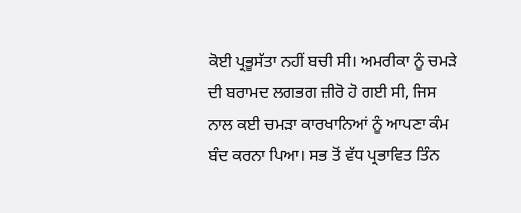ਕੋਈ ਪ੍ਰਭੂਸੱਤਾ ਨਹੀਂ ਬਚੀ ਸੀ। ਅਮਰੀਕਾ ਨੂੰ ਚਮੜੇ ਦੀ ਬਰਾਮਦ ਲਗਭਗ ਜ਼ੀਰੋ ਹੋ ਗਈ ਸੀ, ਜਿਸ ਨਾਲ ਕਈ ਚਮੜਾ ਕਾਰਖਾਨਿਆਂ ਨੂੰ ਆਪਣਾ ਕੰਮ ਬੰਦ ਕਰਨਾ ਪਿਆ। ਸਭ ਤੋਂ ਵੱਧ ਪ੍ਰਭਾਵਿਤ ਤਿੰਨ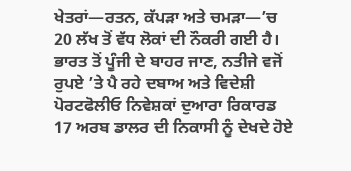ਖੇਤਰਾਂ—ਰਤਨ, ਕੱਪੜਾ ਅਤੇ ਚਮੜਾ—’ਚ 20 ਲੱਖ ਤੋਂ ਵੱਧ ਲੋਕਾਂ ਦੀ ਨੌਕਰੀ ਗਈ ਹੈ।
ਭਾਰਤ ਤੋਂ ਪੂੰਜੀ ਦੇ ਬਾਹਰ ਜਾਣ, ਨਤੀਜੇ ਵਜੋਂ ਰੁਪਏ ’ਤੇ ਪੈ ਰਹੇ ਦਬਾਅ ਅਤੇ ਵਿਦੇਸ਼ੀ ਪੋਰਟਫੋਲੀਓ ਨਿਵੇਸ਼ਕਾਂ ਦੁਆਰਾ ਰਿਕਾਰਡ 17 ਅਰਬ ਡਾਲਰ ਦੀ ਨਿਕਾਸੀ ਨੂੰ ਦੇਖਦੇ ਹੋਏ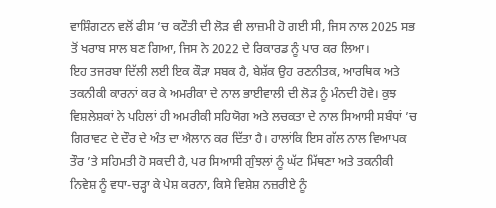ਵਾਸ਼ਿੰਗਟਨ ਵਲੋਂ ਫੀਸ ’ਚ ਕਟੌਤੀ ਦੀ ਲੋੜ ਵੀ ਲਾਜ਼ਮੀ ਹੋ ਗਈ ਸੀ, ਜਿਸ ਨਾਲ 2025 ਸਭ ਤੋਂ ਖਰਾਬ ਸਾਲ ਬਣ ਗਿਆ, ਜਿਸ ਨੇ 2022 ਦੇ ਰਿਕਾਰਡ ਨੂੰ ਪਾਰ ਕਰ ਲਿਆ।
ਇਹ ਤਜਰਬਾ ਦਿੱਲੀ ਲਈ ਇਕ ਕੌੜਾ ਸਬਕ ਹੈ, ਬੇਸ਼ੱਕ ਉਹ ਰਣਨੀਤਕ, ਆਰਥਿਕ ਅਤੇ ਤਕਨੀਕੀ ਕਾਰਨਾਂ ਕਰ ਕੇ ਅਮਰੀਕਾ ਦੇ ਨਾਲ ਭਾਈਵਾਲੀ ਦੀ ਲੋੜ ਨੂੰ ਮੰਨਦੀ ਹੋਵੇ। ਕੁਝ ਵਿਸ਼ਲੇਸ਼ਕਾਂ ਨੇ ਪਹਿਲਾਂ ਹੀ ਅਮਰੀਕੀ ਸਹਿਯੋਗ ਅਤੇ ਲਚਕਤਾ ਦੇ ਨਾਲ ਸਿਆਸੀ ਸਬੰਧਾਂ ’ਚ ਗਿਰਾਵਟ ਦੇ ਦੌਰ ਦੇ ਅੰਤ ਦਾ ਐਲਾਨ ਕਰ ਦਿੱਤਾ ਹੈ। ਹਾਲਾਂਕਿ ਇਸ ਗੱਲ ਨਾਲ ਵਿਆਪਕ ਤੌਰ ’ਤੇ ਸਹਿਮਤੀ ਹੋ ਸਕਦੀ ਹੈ, ਪਰ ਸਿਆਸੀ ਗੁੰਝਲਾਂ ਨੂੰ ਘੱਟ ਮਿੱਥਣਾ ਅਤੇ ਤਕਨੀਕੀ ਨਿਵੇਸ਼ ਨੂੰ ਵਧਾ-ਚੜ੍ਹਾ ਕੇ ਪੇਸ਼ ਕਰਨਾ, ਕਿਸੇ ਵਿਸ਼ੇਸ਼ ਨਜ਼ਰੀਏ ਨੂੰ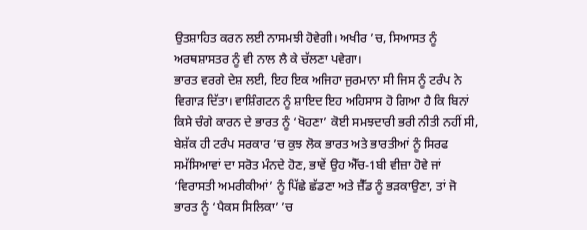ਉਤਸ਼ਾਹਿਤ ਕਰਨ ਲਈ ਨਾਸਮਝੀ ਹੋਵੇਗੀ। ਅਖੀਰ ’ਚ, ਸਿਆਸਤ ਨੂੰ ਅਰਥਸ਼ਾਸਤਰ ਨੂੰ ਵੀ ਨਾਲ ਲੈ ਕੇ ਚੱਲਣਾ ਪਵੇਗਾ।
ਭਾਰਤ ਵਰਗੇ ਦੇਸ਼ ਲਈ, ਇਹ ਇਕ ਅਜਿਹਾ ਜੁਰਮਾਨਾ ਸੀ ਜਿਸ ਨੂੰ ਟਰੰਪ ਨੇ ਵਿਗਾੜ ਦਿੱਤਾ। ਵਾਸ਼ਿੰਗਟਨ ਨੂੰ ਸ਼ਾਇਦ ਇਹ ਅਹਿਸਾਸ ਹੋ ਗਿਆ ਹੈ ਕਿ ਬਿਨਾਂ ਕਿਸੇ ਚੰਗੇ ਕਾਰਨ ਦੇ ਭਾਰਤ ਨੂੰ ‘ਖੋਹਣਾ’ ਕੋਈ ਸਮਝਦਾਰੀ ਭਰੀ ਨੀਤੀ ਨਹੀਂ ਸੀ, ਬੇਸ਼ੱਕ ਹੀ ਟਰੰਪ ਸਰਕਾਰ ’ਚ ਕੁਝ ਲੋਕ ਭਾਰਤ ਅਤੇ ਭਾਰਤੀਆਂ ਨੂੰ ਸਿਰਫ ਸਮੱਸਿਆਵਾਂ ਦਾ ਸਰੋਤ ਮੰਨਦੇ ਹੋਣ, ਭਾਵੇਂ ਉਹ ਐੱਚ-1ਬੀ ਵੀਜ਼ਾ ਹੋਵੇ ਜਾਂ ‘ਵਿਰਾਸਤੀ ਅਮਰੀਕੀਆਂ’ ਨੂੰ ਪਿੱਛੇ ਛੱਡਣਾ ਅਤੇ ਜ਼ੈੱਡ ਨੂੰ ਭੜਕਾਉਣਾ, ਤਾਂ ਜੋ ਭਾਰਤ ਨੂੰ ‘ਪੈਕਸ ਸਿਲਿਕਾ’ ’ਚ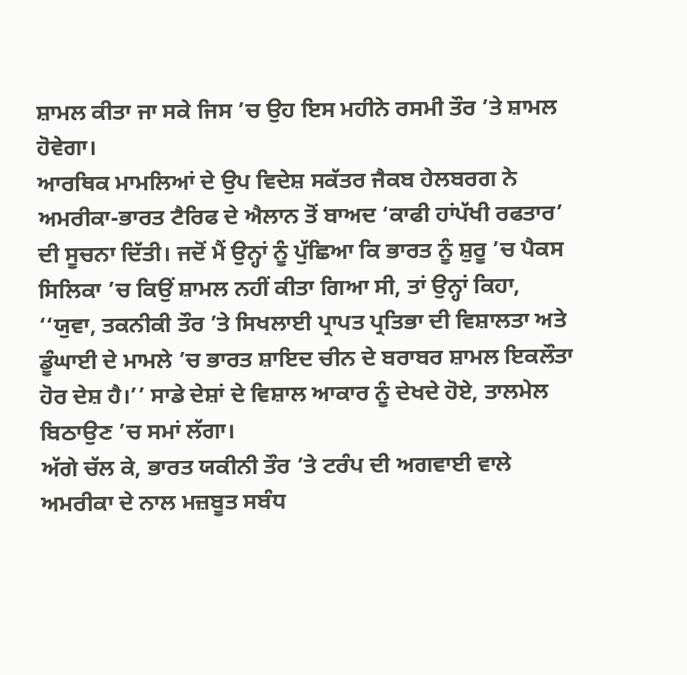ਸ਼ਾਮਲ ਕੀਤਾ ਜਾ ਸਕੇ ਜਿਸ ’ਚ ਉਹ ਇਸ ਮਹੀਨੇ ਰਸਮੀ ਤੌਰ ’ਤੇ ਸ਼ਾਮਲ ਹੋਵੇਗਾ।
ਆਰਥਿਕ ਮਾਮਲਿਆਂ ਦੇ ਉਪ ਵਿਦੇਸ਼ ਸਕੱਤਰ ਜੈਕਬ ਹੇਲਬਰਗ ਨੇ ਅਮਰੀਕਾ-ਭਾਰਤ ਟੈਰਿਫ ਦੇ ਐਲਾਨ ਤੋਂ ਬਾਅਦ ‘ਕਾਫੀ ਹਾਂਪੱਖੀ ਰਫਤਾਰ’ ਦੀ ਸੂਚਨਾ ਦਿੱਤੀ। ਜਦੋਂ ਮੈਂ ਉਨ੍ਹਾਂ ਨੂੰ ਪੁੱਛਿਆ ਕਿ ਭਾਰਤ ਨੂੰ ਸ਼ੁਰੂ ’ਚ ਪੈਕਸ ਸਿਲਿਕਾ ’ਚ ਕਿਉਂ ਸ਼ਾਮਲ ਨਹੀਂ ਕੀਤਾ ਗਿਆ ਸੀ, ਤਾਂ ਉਨ੍ਹਾਂ ਕਿਹਾ, ‘‘ਯੁਵਾ, ਤਕਨੀਕੀ ਤੌਰ ’ਤੇ ਸਿਖਲਾਈ ਪ੍ਰਾਪਤ ਪ੍ਰਤਿਭਾ ਦੀ ਵਿਸ਼ਾਲਤਾ ਅਤੇ ਡੂੰਘਾਈ ਦੇ ਮਾਮਲੇ ’ਚ ਭਾਰਤ ਸ਼ਾਇਦ ਚੀਨ ਦੇ ਬਰਾਬਰ ਸ਼ਾਮਲ ਇਕਲੌਤਾ ਹੋਰ ਦੇਸ਼ ਹੈ।’’ ਸਾਡੇ ਦੇਸ਼ਾਂ ਦੇ ਵਿਸ਼ਾਲ ਆਕਾਰ ਨੂੰ ਦੇਖਦੇ ਹੋਏ, ਤਾਲਮੇਲ ਬਿਠਾਉਣ ’ਚ ਸਮਾਂ ਲੱਗਾ।
ਅੱਗੇ ਚੱਲ ਕੇ, ਭਾਰਤ ਯਕੀਨੀ ਤੌਰ ’ਤੇ ਟਰੰਪ ਦੀ ਅਗਵਾਈ ਵਾਲੇ ਅਮਰੀਕਾ ਦੇ ਨਾਲ ਮਜ਼ਬੂਤ ਸਬੰਧ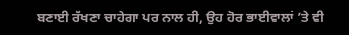ਬਣਾਈ ਰੱਖਣਾ ਚਾਹੇਗਾ ਪਰ ਨਾਲ ਹੀ, ਉਹ ਹੋਰ ਭਾਈਵਾਲਾਂ ’ਤੇ ਵੀ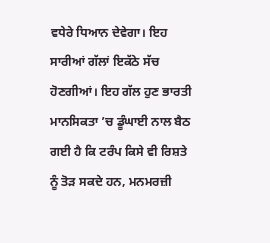ਵਧੇਰੇ ਧਿਆਨ ਦੇਵੇਗਾ। ਇਹ ਸਾਰੀਆਂ ਗੱਲਾਂ ਇਕੱਠੇ ਸੱਚ ਹੋਣਗੀਆਂ। ਇਹ ਗੱਲ ਹੁਣ ਭਾਰਤੀ ਮਾਨਸਿਕਤਾ ’ਚ ਡੂੰਘਾਈ ਨਾਲ ਬੈਠ ਗਈ ਹੈ ਕਿ ਟਰੰਪ ਕਿਸੇ ਵੀ ਰਿਸ਼ਤੇ ਨੂੰ ਤੋੜ ਸਕਦੇ ਹਨ, ਮਨਮਰਜ਼ੀ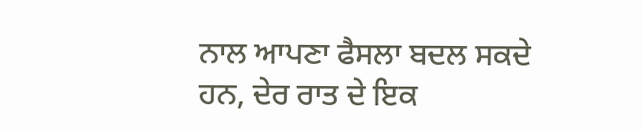ਨਾਲ ਆਪਣਾ ਫੈਸਲਾ ਬਦਲ ਸਕਦੇ ਹਨ, ਦੇਰ ਰਾਤ ਦੇ ਇਕ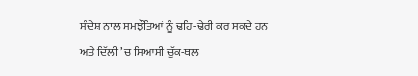ਸੰਦੇਸ਼ ਨਾਲ ਸਮਝੌਤਿਆਂ ਨੂੰ ਢਹਿ-ਢੇਰੀ ਕਰ ਸਕਦੇ ਹਨ ਅਤੇ ਦਿੱਲੀ ’ਚ ਸਿਆਸੀ ਚੁੱਕ-ਥਲ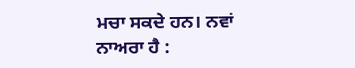ਮਚਾ ਸਕਦੇ ਹਨ। ਨਵਾਂ ਨਾਅਰਾ ਹੈ :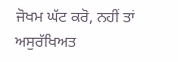ਜੋਖਮ ਘੱਟ ਕਰੋ, ਨਹੀਂ ਤਾਂ ਅਸੁਰੱਖਿਅਤ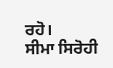ਰਹੋ।
ਸੀਮਾ ਸਿਰੋਹੀ